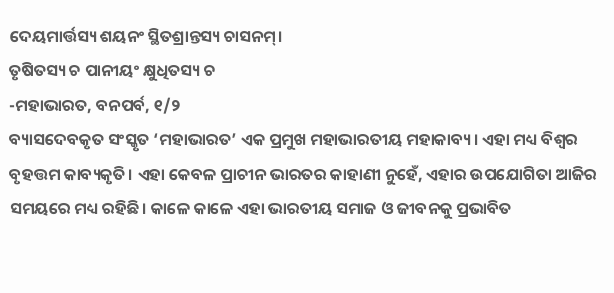ଦେୟମାର୍ତ୍ତସ୍ୟ ଶୟନଂ ସ୍ଥିତଶ୍ରାନ୍ତସ୍ୟ ଚାସନମ୍।
ତୃଷିତସ୍ୟ ଚ ପାନୀୟଂ କ୍ଷୁଧିତସ୍ୟ ଚ
-ମହାଭାରତ, ବନପର୍ବ, ୧/୨
ବ୍ୟାସଦେବକୃତ ସଂସ୍କୃତ ‘ମହାଭାରତ’ ଏକ ପ୍ରମୁଖ ମହାଭାରତୀୟ ମହାକାବ୍ୟ। ଏହା ମଧ୍ୟ ବିଶ୍ୱର ବୃହତ୍ତମ କାବ୍ୟକୃତି। ଏହା କେବଳ ପ୍ରାଚୀନ ଭାରତର କାହାଣୀ ନୁହେଁ, ଏହାର ଉପଯୋଗିତା ଆଜିର ସମୟରେ ମଧ୍ୟ ରହିଛି। କାଳେ କାଳେ ଏହା ଭାରତୀୟ ସମାଜ ଓ ଜୀବନକୁ ପ୍ରଭାବିତ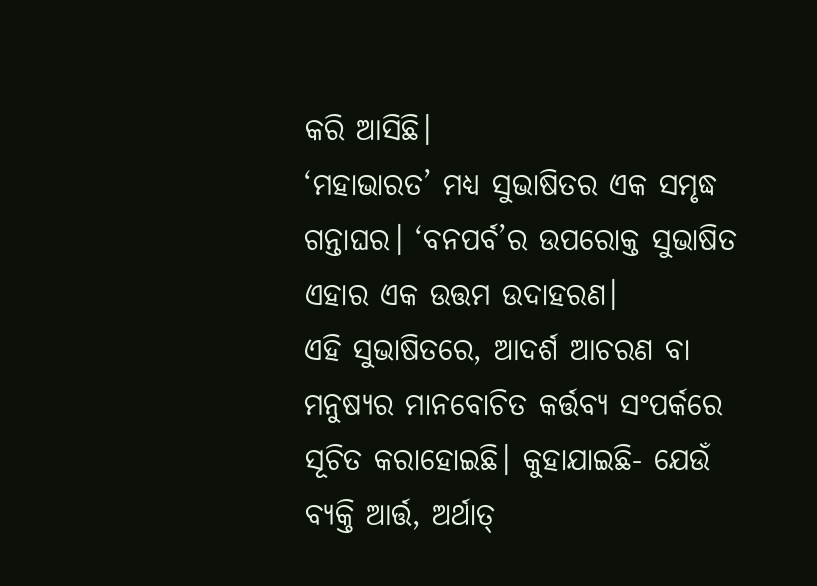କରି ଆସିଛି।
‘ମହାଭାରତ’ ମଧ୍ୟ ସୁଭାଷିତର ଏକ ସମୃଦ୍ଧ ଗନ୍ତାଘର। ‘ବନପର୍ବ’ର ଉପରୋକ୍ତ ସୁଭାଷିତ ଏହାର ଏକ ଉତ୍ତମ ଉଦାହରଣ।
ଏହି ସୁଭାଷିତରେ, ଆଦର୍ଶ ଆଚରଣ ବା ମନୁଷ୍ୟର ମାନବୋଚିତ କର୍ତ୍ତବ୍ୟ ସଂପର୍କରେ ସୂଚିତ କରାହୋଇଛି। କୁହାଯାଇଛି- ଯେଉଁ ବ୍ୟକ୍ତି ଆର୍ତ୍ତ, ଅର୍ଥାତ୍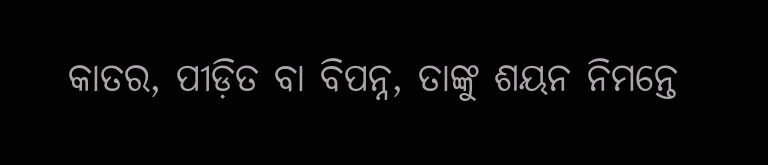କାତର, ପୀଡ଼ିତ ବା ବିପନ୍ନ, ତାଙ୍କୁ ଶୟନ ନିମନ୍ତେ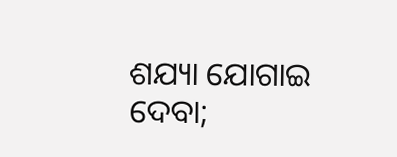ଶଯ୍ୟା ଯୋଗାଇ ଦେବା;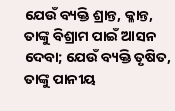ଯେଉଁ ବ୍ୟକ୍ତି ଶ୍ରାନ୍ତ, କ୍ଳାନ୍ତ, ତାଙ୍କୁ ବିଶ୍ରାମ ପାଇଁ ଆସନ ଦେବା; ଯେଉଁ ବ୍ୟକ୍ତି ତୃଷିତ, ତାଙ୍କୁ ପାନୀୟ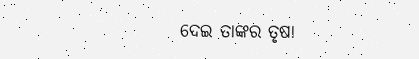ଦେଇ ତାଙ୍କର ତୃଷା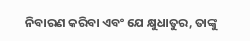ନିବାରଣ କରିବା ଏବଂ ଯେ କ୍ଷୁଧାତୁର, ତାଙ୍କୁ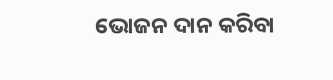ଭୋଜନ ଦାନ କରିବା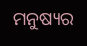ମନୁଷ୍ୟର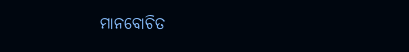ମାନବୋଚିତ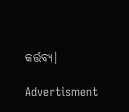କର୍ତ୍ତବ୍ୟ।

Advertisment